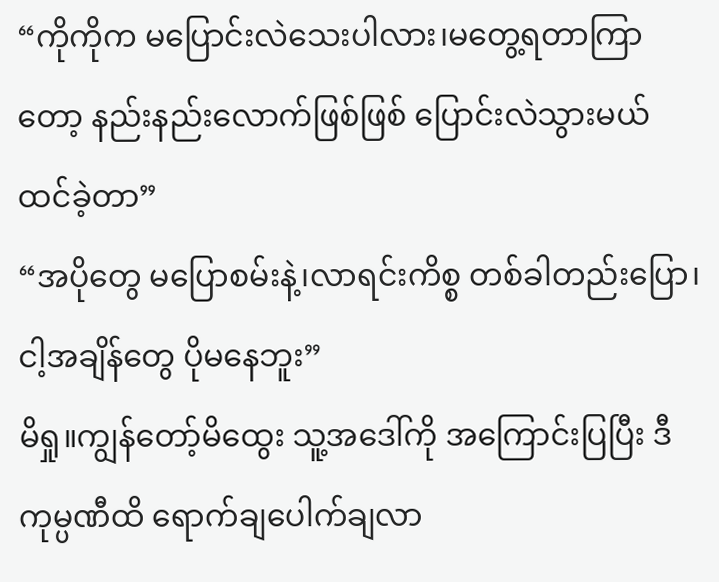“ကိုကိုက မပြောင်းလဲသေးပါလား၊မတွေ့ရတာကြာတော့ နည်းနည်းလောက်ဖြစ်ဖြစ် ပြောင်းလဲသွားမယ် ထင်ခဲ့တာ”
“အပိုတွေ မပြောစမ်းနဲ့၊လာရင်းကိစ္စ တစ်ခါတည်းပြော၊ငါ့အချိန်တွေ ပိုမနေဘူး”
မိရှု။ကျွန်တော့်မိထွေး သူ့အဒေါ်ကို အကြောင်းပြပြီး ဒီကုမ္ပဏီထိ ရောက်ချပေါက်ချလာ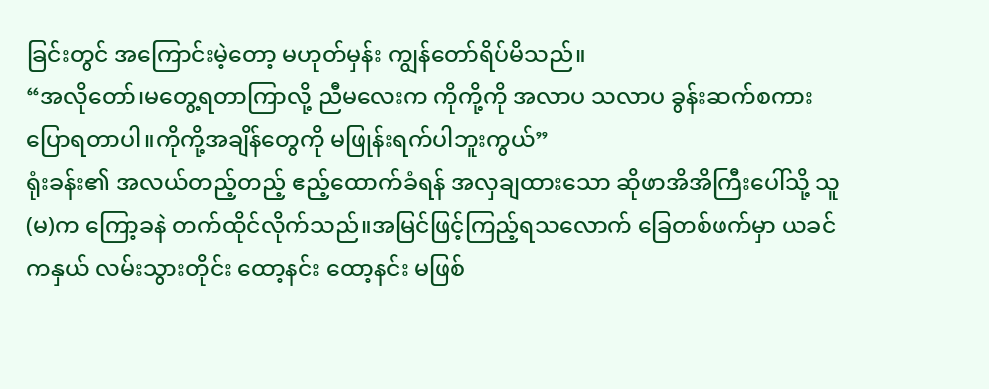ခြင်းတွင် အကြောင်းမဲ့တော့ မဟုတ်မှန်း ကျွန်တော်ရိပ်မိသည်။
“အလိုတော်၊မတွေ့ရတာကြာလို့ ညီမလေးက ကိုကို့ကို အလာပ သလာပ ခွန်းဆက်စကားပြောရတာပါ။ကိုကို့အချိန်တွေကို မဖြုန်းရက်ပါဘူးကွယ်”
ရုံးခန်း၏ အလယ်တည့်တည့် ဧည့်ထောက်ခံရန် အလှချထားသော ဆိုဖာအိအိကြီးပေါ်သို့ သူ(မ)က ကြော့ခနဲ တက်ထိုင်လိုက်သည်။အမြင်ဖြင့်ကြည့်ရသလောက် ခြေတစ်ဖက်မှာ ယခင်ကနှယ် လမ်းသွားတိုင်း ထော့နင်း ထော့နင်း မဖြစ်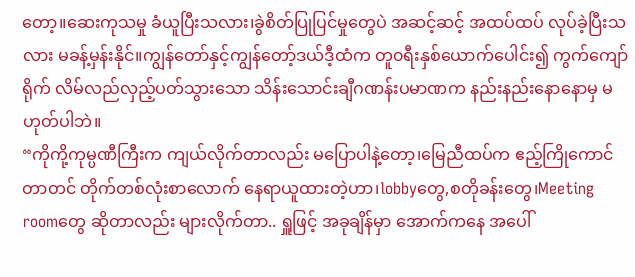တော့။ဆေးကုသမှု ခံယူပြီးသလား၊ခွဲစိတ်ပြုပြင်မှုတွေပဲ အဆင့်ဆင့် အထပ်ထပ် လုပ်ခဲ့ပြီးသလား မခန့်မှန်းနိုင်။ကျွန်တော်နှင့်ကျွန်တော့်ဒယ်ဒီ့ထံက တူ၀ရီးနှစ်ယောက်ပေါင်း၍ ကွက်ကျော်ရိုက် လိမ်လည်လှည့်ပတ်သွားသော သိန်းသောင်းချီဂဏန်းပမာဏက နည်းနည်းနောနောမှ မဟုတ်ပါဘဲ။
“ကိုကို့ကုမ္ပဏီကြီးက ကျယ်လိုက်တာလည်း မပြောပါနဲ့တော့၊မြေညီထပ်က ဧည့်ကြိုကောင်တာတင် တိုက်တစ်လုံးစာလောက် နေရာယူထားတဲ့ဟာ၊lobbyတွေ,စတိုခန်းတွေ၊Meeting roomတွေ ဆိုတာလည်း များလိုက်တာ.. ရှူဖြင့် အခုချိန်မှာ အောက်ကနေ အပေါ်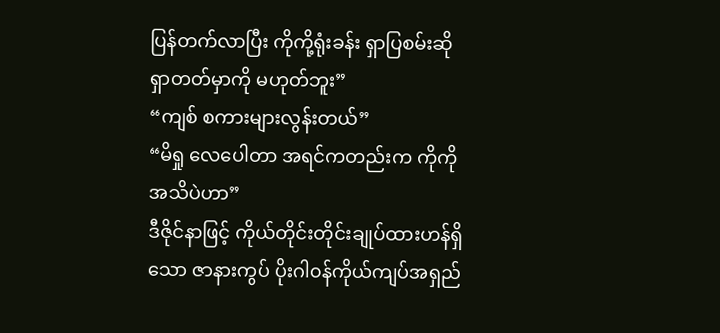ပြန်တက်လာပြီး ကိုကို့ရုံးခန်း ရှာပြစမ်းဆို ရှာတတ်မှာကို မဟုတ်ဘူး”
“ကျစ် စကားများလွန်းတယ်”
“မိရှု လေပေါတာ အရင်ကတည်းက ကိုကို အသိပဲဟာ”
ဒီဇိုင်နာဖြင့် ကိုယ်တိုင်းတိုင်းချုပ်ထားဟန်ရှိသော ဇာနားကွပ် ပိုးဂါ၀န်ကိုယ်ကျပ်အရှည်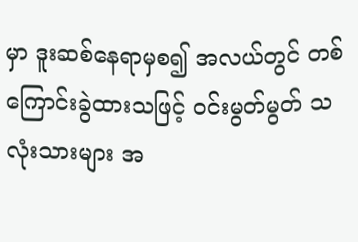မှာ ဒူးဆစ်နေရာမှစ၍ အလယ်တွင် တစ်ကြောင်းခွဲထားသဖြင့် ၀င်းမွတ်မွတ် သလုံးသားများ အ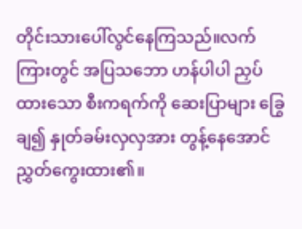တိုင်းသားပေါ်လွင်နေကြသည်။လက်ကြားတွင် အပြသဘော ဟန်ပါပါ ညှပ်ထားသော စီးကရက်ကို ဆေးပြာများ ခြွေချ၍ နှုတ်ခမ်းလှလှအား တွန့်နေအောင် ညွှတ်ကွေးထား၏။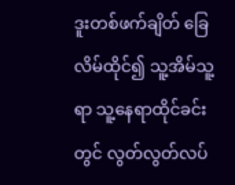ဒူးတစ်ဖက်ချိတ် ခြေလိမ်ထိုင်၍ သူ့အိမ်သူ့ရာ သူ့နေရာထိုင်ခင်းတွင် လွတ်လွတ်လပ်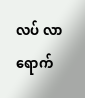လပ် လာရောက်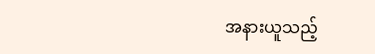အနားယူသည့်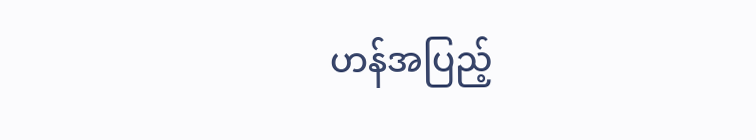ဟန်အပြည့်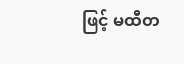ဖြင့် မထီတ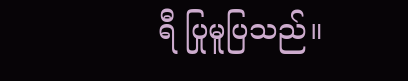ရီ ပြုမူပြသည်။